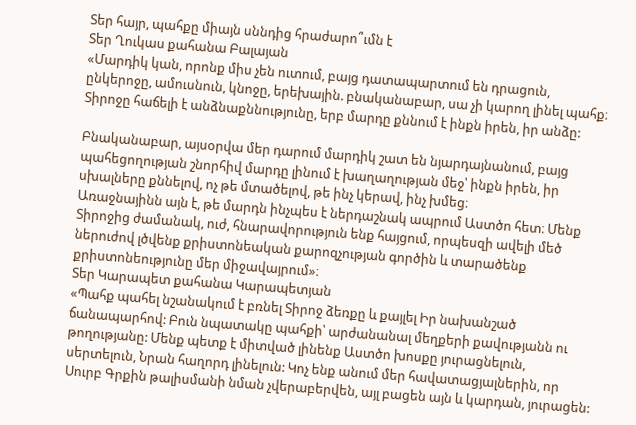Տեր հայր, պահքը միայն սննդից հրաժարո՞ւմն է
Տեր Ղուկաս քահանա Բալայան
«Մարդիկ կան, որոնք միս չեն ուտում, բայց դատապարտում են դրացուն, ընկերոջը, ամուսնուն, կնոջը, երեխային. բնականաբար, սա չի կարող լինել պահք։ Տիրոջը հաճելի է անձնաքննությունը, երբ մարդը քննում է ինքն իրեն, իր անձը:

Բնականաբար, այսօրվա մեր դարում մարդիկ շատ են նյարդայնանում, բայց պահեցողության շնորհիվ մարդը լինում է խաղաղության մեջ՝ ինքն իրեն, իր սխալները քննելով, ոչ թե մտածելով, թե ինչ կերավ, ինչ խմեց։
Առաջնայինն այն է, թե մարդն ինչպես է ներդաշնակ ապրում Աստծո հետ։ Մենք Տիրոջից ժամանակ, ուժ, հնարավորություն ենք հայցում, որպեսզի ավելի մեծ ներուժով լծվենք քրիստոնեական քարոզչության գործին և տարածենք քրիստոնեությունը մեր միջավայրում»։
Տեր Կարապետ քահանա Կարապետյան
«Պահք պահել նշանակում է բռնել Տիրոջ ձեռքը և քայլել Իր նախանշած ճանապարհով: Բուն նպատակը պահքի՝ արժանանալ մեղքերի քավությանն ու թողությանը: Մենք պետք է միտված լինենք Աստծո խոսքը յուրացնելուն, սերտելուն, Նրան հաղորդ լինելուն: Կոչ ենք անում մեր հավատացյալներին, որ Սուրբ Գրքին թալիսմանի նման չվերաբերվեն, այլ բացեն այն և կարդան, յուրացեն: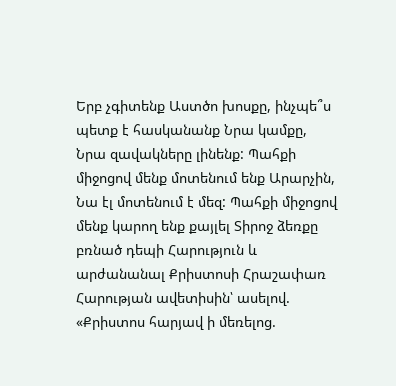Երբ չգիտենք Աստծո խոսքը, ինչպե՞ս պետք է հասկանանք Նրա կամքը, Նրա զավակները լինենք: Պահքի միջոցով մենք մոտենում ենք Արարչին, Նա էլ մոտենում է մեզ: Պահքի միջոցով մենք կարող ենք քայլել Տիրոջ ձեռքը բռնած դեպի Հարություն և արժանանալ Քրիստոսի Հրաշափառ Հարության ավետիսին՝ ասելով. «Քրիստոս հարյավ ի մեռելոց.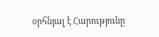օրհնյալ է Հարությունը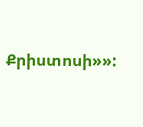Քրիստոսի»»: